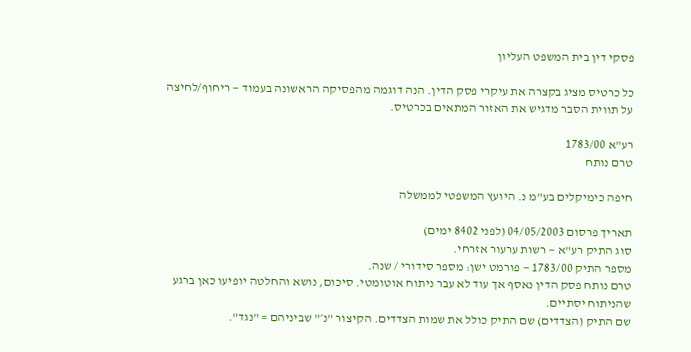פסקי דין בית המשפט העליון

כל כרטיס מציג בקצרה את עיקרי פסק הדין. הנה דוגמה מהפסיקה הראשונה בעמוד — ריחוף/לחיצה על תווית הסבר מדגיש את האזור המתאים בכרטיס.

רע"א 1783/00
טרם נותח

חיפה כימיקלים בע"מ נ. היועץ המשפטי לממשלה

תאריך פרסום 04/05/2003 (לפני 8402 ימים)
סוג התיק רע"א — רשות ערעור אזרחי.
מספר התיק 1783/00 — פורמט ישן: מספר סידורי / שנה.
טרם נותח פסק הדין נאסף אך עוד לא עבר ניתוח אוטומטי. סיכום, נושא והחלטה יופיעו כאן ברגע שהניתוח יסתיים.
שם התיק (הצדדים) שם התיק כולל את שמות הצדדים. הקיצור "נ׳" שביניהם = "נגד".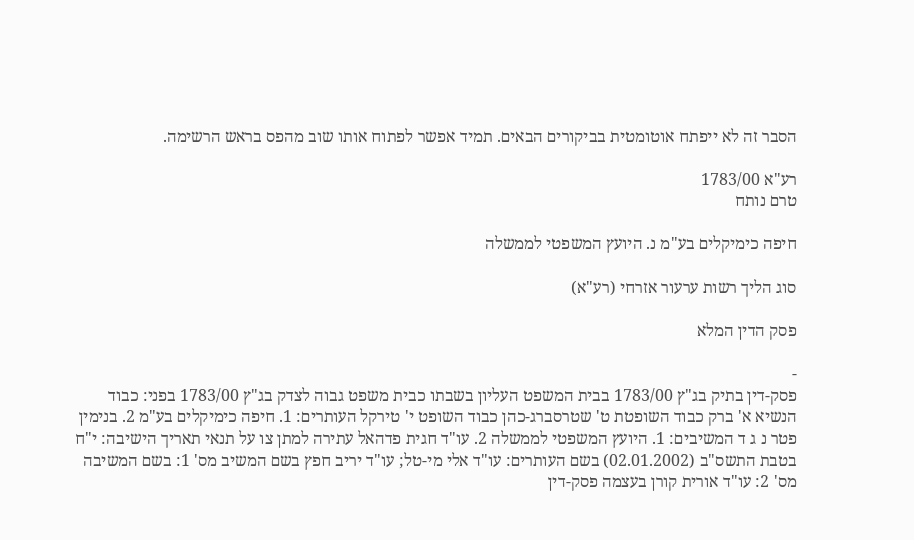הסבר זה לא ייפתח אוטומטית בביקורים הבאים. תמיד אפשר לפתוח אותו שוב מהפס בראש הרשימה.

רע"א 1783/00
טרם נותח

חיפה כימיקלים בע"מ נ. היועץ המשפטי לממשלה

סוג הליך רשות ערעור אזרחי (רע"א)

פסק הדין המלא

-
פסק-דין בתיק בג"ץ 1783/00 בבית המשפט העליון בשבתו כבית משפט גבוה לצדק בג"ץ 1783/00 בפני: כבוד הנשיא א' ברק כבוד השופטת ט' שטרסברג-כהן כבוד השופט י' טירקל העותרים: 1. חיפה כימיקלים בע"מ 2. בנימין פטר נ ג ד המשיבים: 1. היועץ המשפטי לממשלה 2. עו"ד חגית פדהאל עתירה למתן צו על תנאי תאריך הישיבה: י"ח בטבת התשס"ב (02.01.2002) בשם העותרים: עו"ד אלי מי-טל; עו"ד יריב חפץ בשם המשיב מס' 1: בשם המשיבה מס' 2: עו"ד אורית קורן בעצמה פסק-דין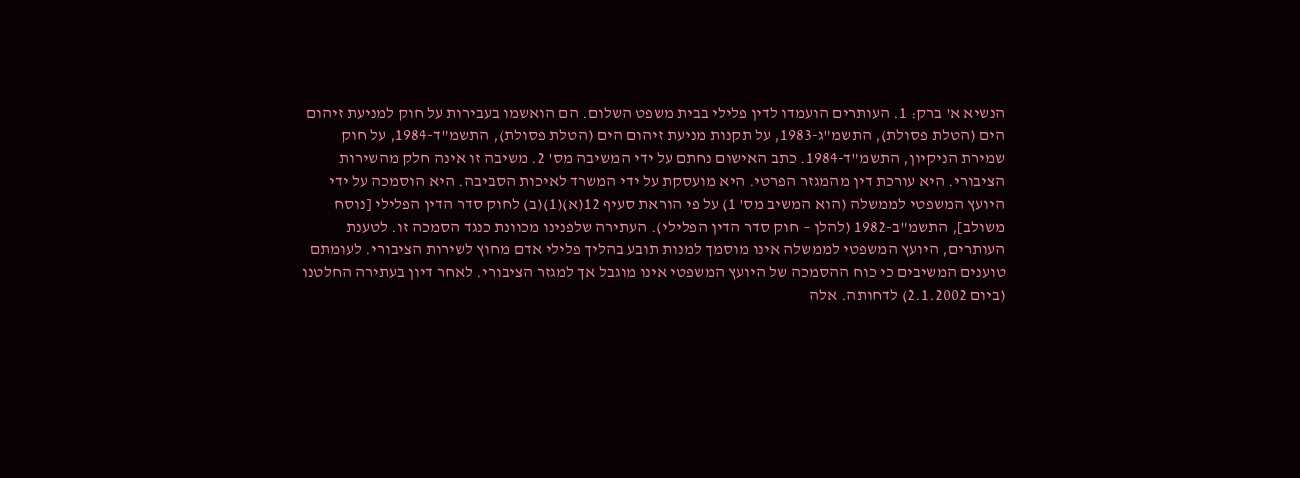הנשיא א' ברק: 1. העותרים הועמדו לדין פלילי בבית משפט השלום. הם הואשמו בעבירות על חוק למניעת זיהום הים (הטלת פסולת), התשמ"ג-1983, על תקנות מניעת זיהום הים (הטלת פסולת), התשמ"ד-1984, על חוק שמירת הניקיון, התשמ"ד-1984. כתב האישום נחתם על ידי המשיבה מס' 2. משיבה זו אינה חלק מהשירות הציבורי. היא עורכת דין מהמגזר הפרטי. היא מועסקת על ידי המשרד לאיכות הסביבה. היא הוסמכה על ידי היועץ המשפטי לממשלה (הוא המשיב מס' 1) על פי הוראת סעיף 12(א)(1)(ב) לחוק סדר הדין הפלילי [נוסח משולב], התשמ"ב-1982 (להלן – חוק סדר הדין הפלילי). העתירה שלפנינו מכוונת כנגד הסמכה זו. לטענת העותרים, היועץ המשפטי לממשלה אינו מוסמך למנות תובע בהליך פלילי אדם מחוץ לשירות הציבורי. לעומתם טוענים המשיבים כי כוח ההסמכה של היועץ המשפטי אינו מוגבל אך למגזר הציבורי. לאחר דיון בעתירה החלטנו (ביום 2.1.2002) לדחותה. אלה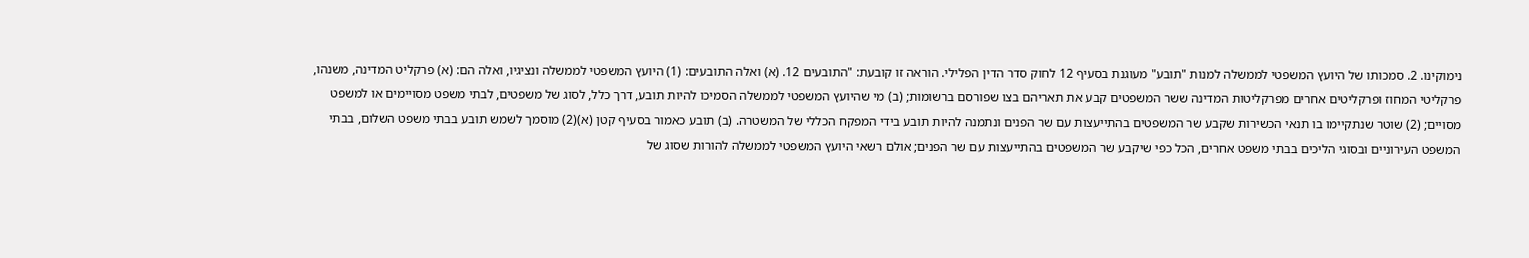נימוקינו. 2. סמכותו של היועץ המשפטי לממשלה למנות "תובע" מעוגנת בסעיף 12 לחוק סדר הדין הפלילי. הוראה זו קובעת: "התובעים 12. (א) ואלה התובעים: (1) היועץ המשפטי לממשלה ונציגיו, ואלה הם: (א) פרקליט המדינה, משנהו, פרקליטי המחוז ופרקליטים אחרים מפרקליטות המדינה ששר המשפטים קבע את תאריהם בצו שפורסם ברשומות; (ב) מי שהיועץ המשפטי לממשלה הסמיכו להיות תובע, דרך כלל, לסוג של משפטים, לבתי משפט מסויימים או למשפט מסויים; (2) שוטר שנתקיימו בו תנאי הכשירות שקבע שר המשפטים בהתייעצות עם שר הפנים ונתמנה להיות תובע בידי המפקח הכללי של המשטרה. (ב) תובע כאמור בסעיף קטן (א)(2) מוסמך לשמש תובע בבתי משפט השלום, בבתי המשפט העירוניים ובסוגי הליכים בבתי משפט אחרים, הכל כפי שיקבע שר המשפטים בהתייעצות עם שר הפנים; אולם רשאי היועץ המשפטי לממשלה להורות שסוג של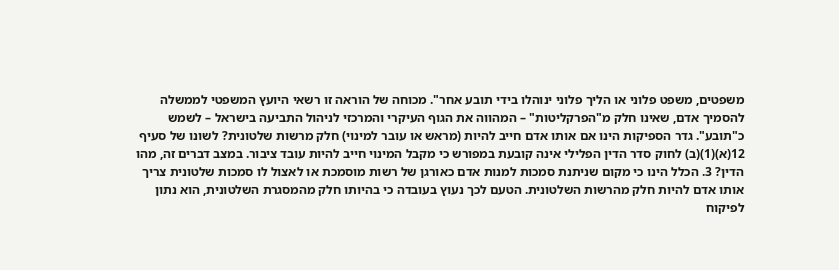משפטים, משפט פלוני או הליך פלוני ינוהלו בידי תובע אחר". מכוחה של הוראה זו רשאי היועץ המשפטי לממשלה להסמיך אדם, שאינו חלק מ"הפרקליטות" – המהווה את הגוף העיקרי והמרכזי לניהול התביעה בישראל – לשמש כ"תובע". גדר הספיקות הינו אם אותו אדם חייב להיות (מראש או עובר למינוי) חלק מרשות שלטונית? לשונו של סעיף 12(א)(1)(ב) לחוק סדר הדין הפלילי אינה קובעת במפורש כי מקבל המינוי חייב להיות עובד ציבור. במצב דברים זה, מהו הדין? 3. הכלל הינו כי מקום שניתנת סמכות למנות אדם כאורגן של רשות מוסמכת או לאצול לו סמכות שלטונית צריך אותו אדם להיות חלק מהרשות השלטונית. הטעם לכך נעוץ בעובדה כי בהיותו חלק מהמסגרת השלטונית, הוא נתון לפיקוח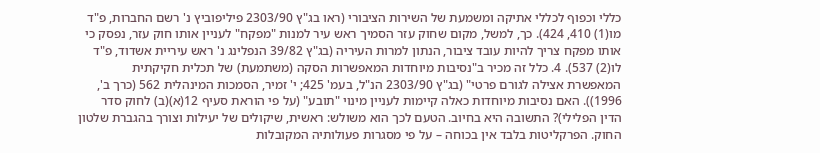כללי וכפוף לכללי אתיקה ומשמעת של השירות הציבורי (ראו בג"ץ 2303/90 פיליפוביץ נ' רשם החברות, פ"ד מו(1) 410, 424). כך, למשל, מקום שחוק עזר הסמיך ראש עיר למנות "מפקח" לעניין אותו חוק עזר, נפסק כי אותו מפקח צריך להיות עובד ציבור, הנתון למרות העיריה (בג"ץ 39/82 הנפלינג נ' ראש עיריית אשדוד, פ"ד לו(2) 537). 4. כלל זה מכיר ב"נסיבות מיוחדות המאפשרות הסקה (משתמעת) של תכלית חקיקתית המאפשרת אצילה לגורם פרטי" (בג"ץ 2303/90 הנ"ל, בעמ' 425; י' זמיר, הסמכות המינהלית 562 (כרך ב', 1996)). האם נסיבות מיוחדות כאלה קיימות לעניין מינוי "תובע" (על פי הוראת סעיף 12(א)(ב) לחוק סדר הדין הפלילי)? התשובה היא בחיוב. הטעם לכך הוא משולש: ראשית, שיקולים של יעילות וצורך בהגברת שלטון החוק. הפרקליטות בלבד אין בכוחה – על פי מסגרות פעולותיה המקובלות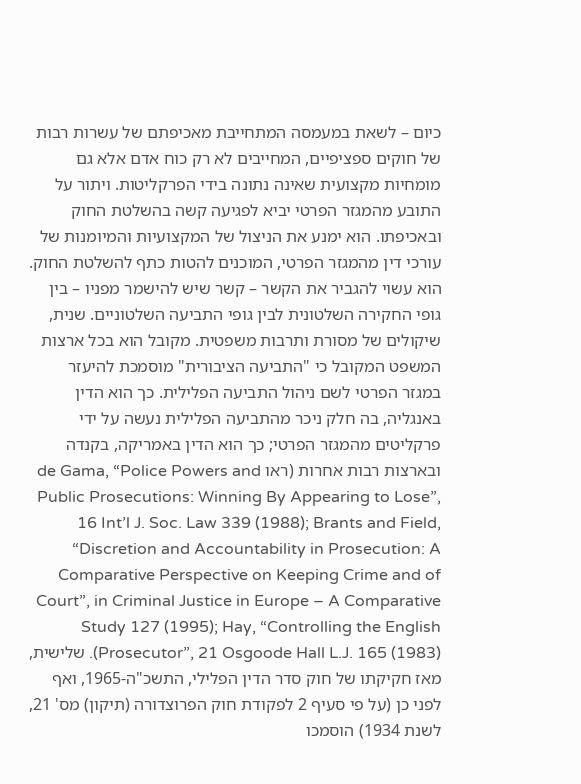כיום – לשאת במעמסה המתחייבת מאכיפתם של עשרות רבות של חוקים ספציפיים, המחייבים לא רק כוח אדם אלא גם מומחיות מקצועית שאינה נתונה בידי הפרקליטות. ויתור על התובע מהמגזר הפרטי יביא לפגיעה קשה בהשלטת החוק ובאכיפתו. הוא ימנע את הניצול של המקצועיות והמיומנות של עורכי דין מהמגזר הפרטי, המוכנים להטות כתף להשלטת החוק. הוא עשוי להגביר את הקשר – קשר שיש להישמר מפניו – בין גופי החקירה השלטונית לבין גופי התביעה השלטוניים. שנית, שיקולים של מסורת ותרבות משפטית. מקובל הוא בכל ארצות המשפט המקובל כי "התביעה הציבורית" מוסמכת להיעזר במגזר הפרטי לשם ניהול התביעה הפלילית. כך הוא הדין באנגליה, בה חלק ניכר מהתביעה הפלילית נעשה על ידי פרקליטים מהמגזר הפרטי; כך הוא הדין באמריקה, בקנדה ובארצות רבות אחרות (ראו de Gama, “Police Powers and Public Prosecutions: Winning By Appearing to Lose”, 16 Int’l J. Soc. Law 339 (1988); Brants and Field, “Discretion and Accountability in Prosecution: A Comparative Perspective on Keeping Crime and of Court”, in Criminal Justice in Europe – A Comparative Study 127 (1995); Hay, “Controlling the English Prosecutor”, 21 Osgoode Hall L.J. 165 (1983)). שלישית, מאז חקיקתו של חוק סדר הדין הפלילי, התשכ"ה-1965, ואף לפני כן (על פי סעיף 2 לפקודת חוק הפרוצדורה (תיקון) מס' 21, לשנת 1934) הוסמכו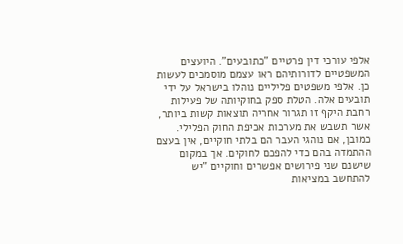אלפי עורכי דין פרטיים "כתובעים". היועצים המשפטיים לדורותיהם ראו עצמם מוסמכים לעשות כן. אלפי משפטים פליליים נוהלו בישראל על ידי תובעים אלה. הטלת ספק בחוקיותה של פעילות רחבת היקף זו תגרור אחריה תוצאות קשות ביותר, אשר תשבש את מערכות אכיפת החוק הפלילי. כמובן, אם נוהגי העבר הם בלתי חוקיים, אין בעצם ההתמדה בהם כדי להפכם לחוקים. אך במקום שישנם שני פירושים אפשרים וחוקיים "יש להתחשב במציאות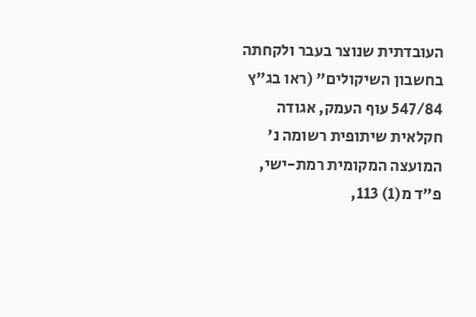העובדתית שנוצר בעבר ולקחתה בחשבון השיקולים" (ראו בג"ץ 547/84 עוף העמק, אגודה חקלאית שיתופית רשומה נ' המועצה המקומית רמת-ישי, פ"ד מ(1) 113,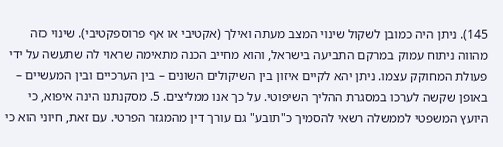145). ניתן היה כמובן לשקול שינוי המצב מעתה ואילך (אקטיבי או אף פרוספקטיבי). שינוי כזה מהווה ניתוח עמוק במרקם התביעה בישראל, והוא מחייב הכנה מתאימה שראוי לה שתעשה על ידי פעולת המחוקק עצמו. ניתן יהא לקיים איזון בין השיקולים השונים – בין הערכיים ובין המעשיים – באופן שקשה לערכו במסגרת ההליך השיפוטי. על כך אנו ממליצים. 5. מסקנתנו הינה איפוא, כי היועץ המשפטי לממשלה רשאי להסמיך כ"תובע" גם עורך דין מהמגזר הפרטי. עם זאת, חיוני הוא כי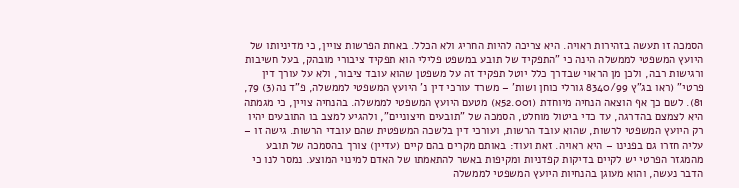הסמכה זו תעשה בזהירות ראויה. היא צריכה להיות החריג ולא הכלל. באחת הפרשות צויין, כי מדיניותו של היועץ המשפטי לממשלה הינה כי "התפקיד של תובע במשפט פלילי הוא תפקיד ציבורי מובהק, בעל חשיבות ורגישות רבה, ולכן מן הראוי שבדרך כלל יוטל תפקיד זה על משפטן שהוא עובד ציבור, ולא על עורך דין פרטי" (ראו בג"ץ 8340/99 גורלי כוחן ושות' – משרד עורכי דין נ' היועץ המשפטי לממשלה, פ"ד נה(3) 79, 81). לשם כך אף הוצאה הנחיה מיוחדת (52.001א) מטעם היועץ המשפטי לממשלה. בהנחיה צויין, כי מגמתה היא לצמצם בהדרגה, עד כדי ביטול מוחלט, הסמכה של "תובעים חיצוניים", ולהגיע למצב בו התובעים יהיו רק היועץ המשפטי לרשות, שהוא עובד הרשות, ועורכי דין בלשכה המשפטית שהם עובדי הרשות. גישה זו – עליה חזרו גם בפנינו – היא ראויה. זאת ועוד: באותם מקרים בהם קיים (עדיין) צורך בהסמכה של תובע מהמגזר הפרטי יש לקיים בדיקות קפדניות ומקיפות באשר להתאמתו של האדם למינוי המוצע. נמסר לנו כי הדבר נעשה, והוא מעוגן בהנחיות היועץ המשפטי לממשלה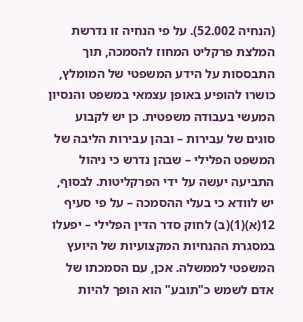(הנחיה 52.002). על פי הנחיה זו נדרשת המלצת פרקליט המחוז להסמכה, תוך התבססות על הידע המשפטי של המומלץ, כושרו להופיע באופן עצמאי במשפט והנסיון המעשי בעבודה משפטית. כן יש לקבוע סוגים של עבירות – ובהן עבירות הליבה של המשפט הפלילי – שבהן נדרש כי ניהול התביעה יעשה על ידי הפרקליטות. לבסוף, יש לוודא כי בעלי ההסמכה – על פי סעיף 12(א)(1)(ב) לחוק סדר הדין הפלילי – יפעלו במסגרת ההנחיות המקצועיות של היועץ המשפטי לממשלה. אכן, עם הסמכתו של אדם לשמש כ"תובע" הוא הופך להיות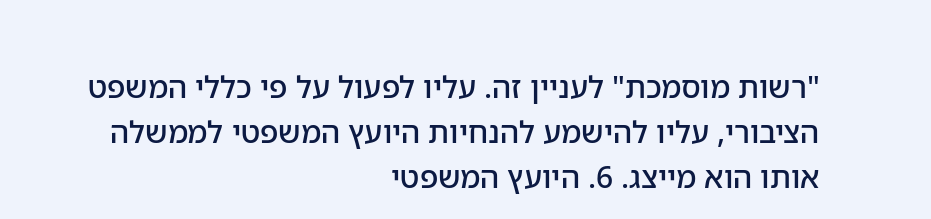"רשות מוסמכת" לעניין זה. עליו לפעול על פי כללי המשפט הציבורי, עליו להישמע להנחיות היועץ המשפטי לממשלה אותו הוא מייצג. 6. היועץ המשפטי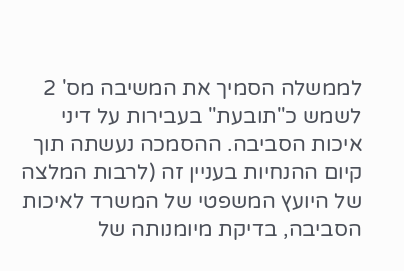לממשלה הסמיך את המשיבה מס' 2 לשמש כ"תובעת" בעבירות על דיני איכות הסביבה. ההסמכה נעשתה תוך קיום ההנחיות בעניין זה (לרבות המלצה של היועץ המשפטי של המשרד לאיכות הסביבה, בדיקת מיומנותה של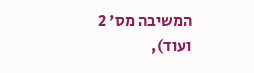המשיבה מס' 2 ועוד),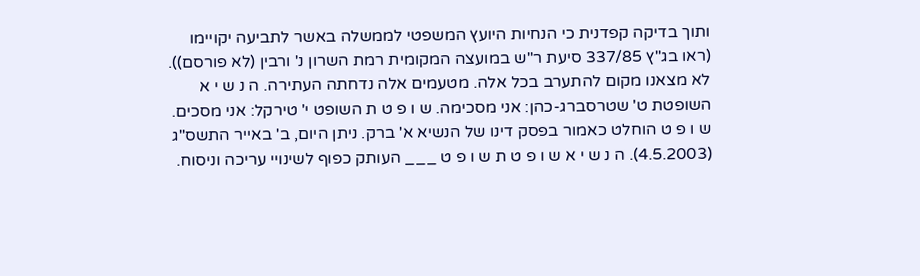ותוך בדיקה קפדנית כי הנחיות היועץ המשפטי לממשלה באשר לתביעה יקויימו (ראו בג"ץ 337/85 סיעת ר"ש במועצה המקומית רמת השרון נ' ורבין (לא פורסם)). לא מצאנו מקום להתערב בכל אלה. מטעמים אלה נדחתה העתירה. ה נ ש י א השופטת ט' שטרסברג-כהן: אני מסכימה. ש ו פ ט ת השופט י' טירקל: אני מסכים. ש ו פ ט הוחלט כאמור בפסק דינו של הנשיא א' ברק. ניתן היום, ב' באייר התשס"ג (4.5.2003). ה נ ש י א ש ו פ ט ת ש ו פ ט ___ העותק כפוף לשינויי עריכה וניסוח.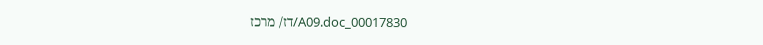00017830_A09.doc/דז/ מרכז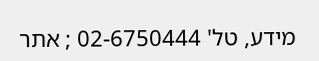מידע, טל' 02-6750444 ; אתר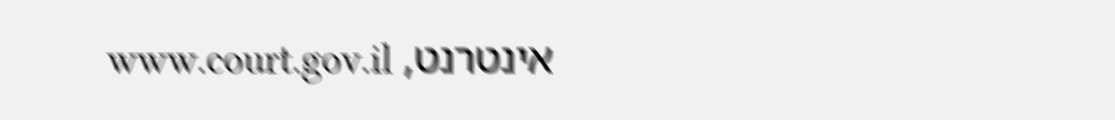אינטרנט, www.court.gov.il